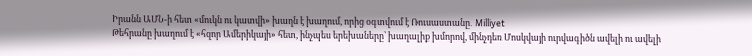Իրանն ԱՄՆ-ի հետ «մուկն ու կատվի» խաղն է խաղում, որից օգտվում է Ռուսաստանը․ Milliyet
Թեհրանը խաղում է «հզոր Ամերիկայի» հետ, ինչպես երեխաները՝ խաղալիք խմորով, մինչդեռ Մոսկվայի ուրվագիծն ավելի ու ավելի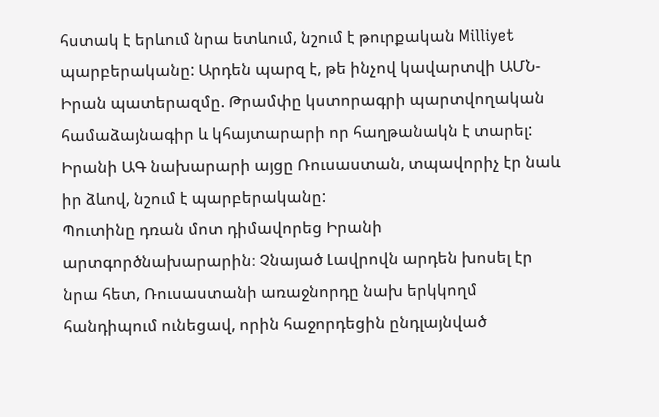հստակ է երևում նրա ետևում, նշում է թուրքական Milliyet պարբերականը: Արդեն պարզ է, թե ինչով կավարտվի ԱՄՆ-Իրան պատերազմը. Թրամփը կստորագրի պարտվողական համաձայնագիր և կհայտարարի որ հաղթանակն է տարել:
Իրանի ԱԳ նախարարի այցը Ռուսաստան, տպավորիչ էր նաև իր ձևով, նշում է պարբերականը:
Պուտինը դռան մոտ դիմավորեց Իրանի արտգործնախարարին։ Չնայած Լավրովն արդեն խոսել էր նրա հետ, Ռուսաստանի առաջնորդը նախ երկկողմ հանդիպում ունեցավ, որին հաջորդեցին ընդլայնված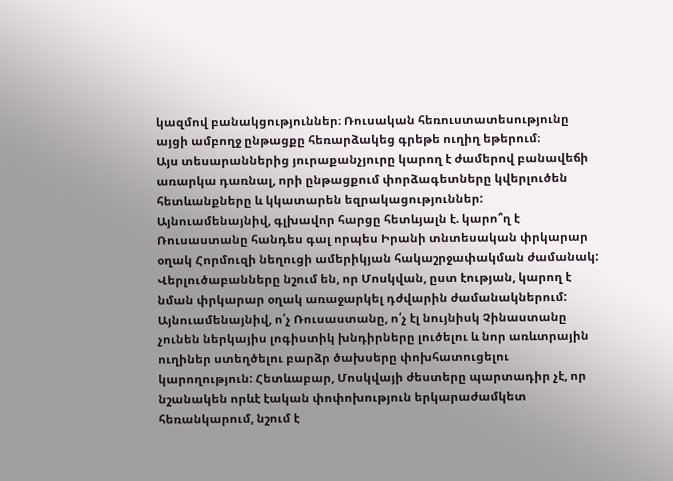կազմով բանակցություններ։ Ռուսական հեռուստատեսությունը այցի ամբողջ ընթացքը հեռարձակեց գրեթե ուղիղ եթերում։
Այս տեսարաններից յուրաքանչյուրը կարող է ժամերով բանավեճի առարկա դառնալ, որի ընթացքում փորձագետները կվերլուծեն հետևանքները և կկատարեն եզրակացություններ: Այնուամենայնիվ, գլխավոր հարցը հետևյալն է. կարո՞ղ է Ռուսաստանը հանդես գալ որպես Իրանի տնտեսական փրկարար օղակ Հորմուզի նեղուցի ամերիկյան հակաշրջափակման ժամանակ:
Վերլուծաբանները նշում են, որ Մոսկվան, ըստ էության, կարող է նման փրկարար օղակ առաջարկել դժվարին ժամանակներում: Այնուամենայնիվ, ո՛չ Ռուսաստանը, ո՛չ էլ նույնիսկ Չինաստանը չունեն ներկայիս լոգիստիկ խնդիրները լուծելու և նոր առևտրային ուղիներ ստեղծելու բարձր ծախսերը փոխհատուցելու կարողություն: Հետևաբար, Մոսկվայի ժեստերը պարտադիր չէ, որ նշանակեն որևէ էական փոփոխություն երկարաժամկետ հեռանկարում, նշում է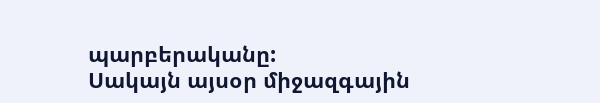պարբերականը:
Սակայն այսօր միջազգային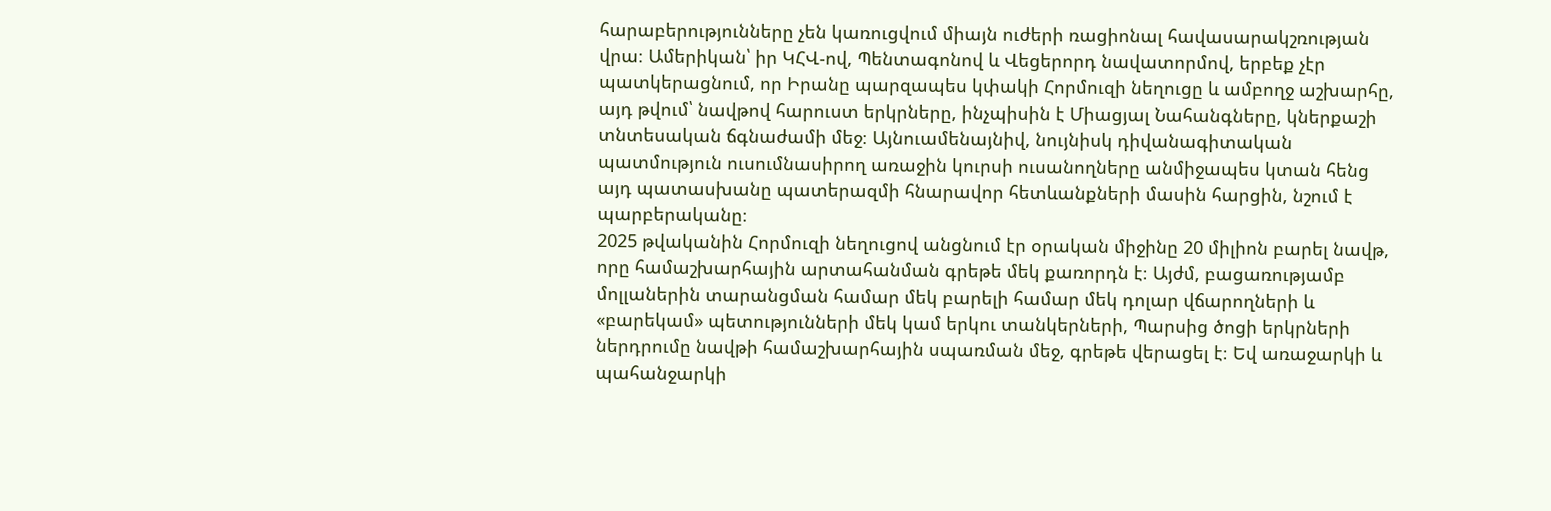հարաբերությունները չեն կառուցվում միայն ուժերի ռացիոնալ հավասարակշռության վրա։ Ամերիկան՝ իր ԿՀՎ-ով, Պենտագոնով և Վեցերորդ նավատորմով, երբեք չէր պատկերացնում, որ Իրանը պարզապես կփակի Հորմուզի նեղուցը և ամբողջ աշխարհը, այդ թվում՝ նավթով հարուստ երկրները, ինչպիսին է Միացյալ Նահանգները, կներքաշի տնտեսական ճգնաժամի մեջ։ Այնուամենայնիվ, նույնիսկ դիվանագիտական պատմություն ուսումնասիրող առաջին կուրսի ուսանողները անմիջապես կտան հենց այդ պատասխանը պատերազմի հնարավոր հետևանքների մասին հարցին, նշում է պարբերականը։
2025 թվականին Հորմուզի նեղուցով անցնում էր օրական միջինը 20 միլիոն բարել նավթ, որը համաշխարհային արտահանման գրեթե մեկ քառորդն է։ Այժմ, բացառությամբ մոլլաներին տարանցման համար մեկ բարելի համար մեկ դոլար վճարողների և «բարեկամ» պետությունների մեկ կամ երկու տանկերների, Պարսից ծոցի երկրների ներդրումը նավթի համաշխարհային սպառման մեջ, գրեթե վերացել է։ Եվ առաջարկի և պահանջարկի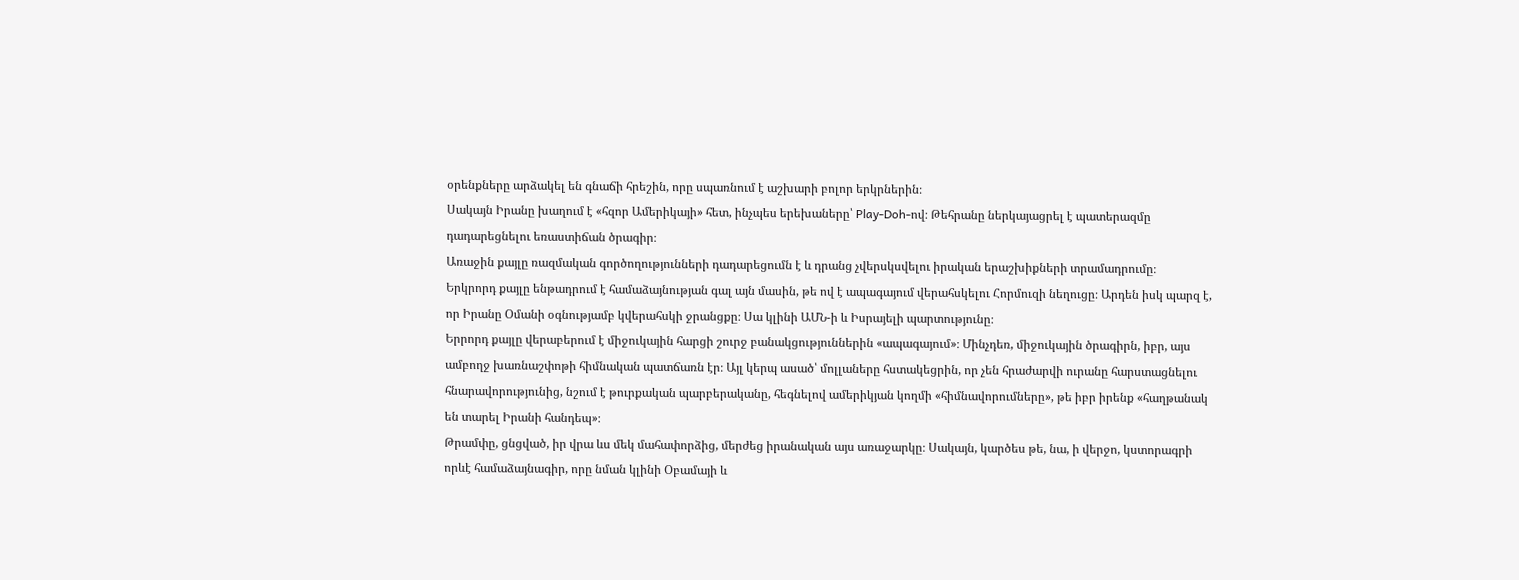օրենքները արձակել են գնաճի հրեշին, որը սպառնում է աշխարի բոլոր երկրներին։
Սակայն Իրանը խաղում է «հզոր Ամերիկայի» հետ, ինչպես երեխաները՝ Play-Doh-ով։ Թեհրանը ներկայացրել է պատերազմը դադարեցնելու եռաստիճան ծրագիր։
Առաջին քայլը ռազմական գործողությունների դադարեցումն է և դրանց չվերսկսվելու իրական երաշխիքների տրամադրումը։
Երկրորդ քայլը ենթադրում է համաձայնության գալ այն մասին, թե ով է ապագայում վերահսկելու Հորմուզի նեղուցը։ Արդեն իսկ պարզ է, որ Իրանը Օմանի օգնությամբ կվերահսկի ջրանցքը։ Սա կլինի ԱՄՆ-ի և Իսրայելի պարտությունը։
Երրորդ քայլը վերաբերում է միջուկային հարցի շուրջ բանակցություններին «ապագայում»։ Մինչդեռ, միջուկային ծրագիրն, իբր, այս ամբողջ խառնաշփոթի հիմնական պատճառն էր։ Այլ կերպ ասած՝ մոլլաները հստակեցրին, որ չեն հրաժարվի ուրանը հարստացնելու հնարավորությունից, նշում է թուրքական պարբերականը, հեգնելով ամերիկյան կողմի «հիմնավորումները», թե իբր իրենք «հաղթանակ են տարել Իրանի հանդեպ»։
Թրամփը, ցնցված, իր վրա ևս մեկ մահափորձից, մերժեց իրանական այս առաջարկը։ Սակայն, կարծես թե, նա, ի վերջո, կստորագրի որևէ համաձայնագիր, որը նման կլինի Օբամայի և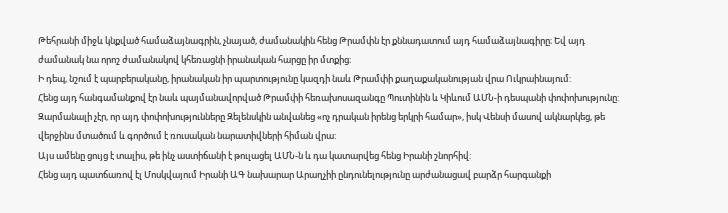Թեհրանի միջև կնքված համաձայնագրին, չնայած, ժամանակին հենց Թրամփն էր քննադատում այդ համաձայնագիրը։ Եվ այդ ժամանակ նա որոշ ժամանակով կհեռացնի իրանական հարցը իր մտքից։
Ի դեպ, նշում է պարբերականը, իրանական իր պարտությունը կազդի նաև Թրամփի քաղաքականության վրա Ուկրաինայում:
Հենց այդ հանգամանքով էր նաև պայմանավորված Թրամփի հեռախոսազանգը Պուտինին և Կիևում ԱՄՆ-ի դեսպանի փոփոխությունը:
Զարմանալի չէր, որ այդ փոփոխությունները Զելենսկին անվանեց «ոչ դրական իրենց երկրի համար», իսկ Վենսի մասով ակնարկեց, թե վերջինս մտածում և գործում է ռուսական նարատիվների հիման վրա:
Այս ամենը ցույց է տալիս, թե ինչ աստիճանի է թուլացել ԱՄՆ-ն և դա կատարվեց հենց Իրանի շնորհիվ:
Հենց այդ պատճառով էլ Մոսկվայում Իրանի ԱԳ նախարար Արաղչիի ընդունելությունը արժանացավ բարձր հարգանքի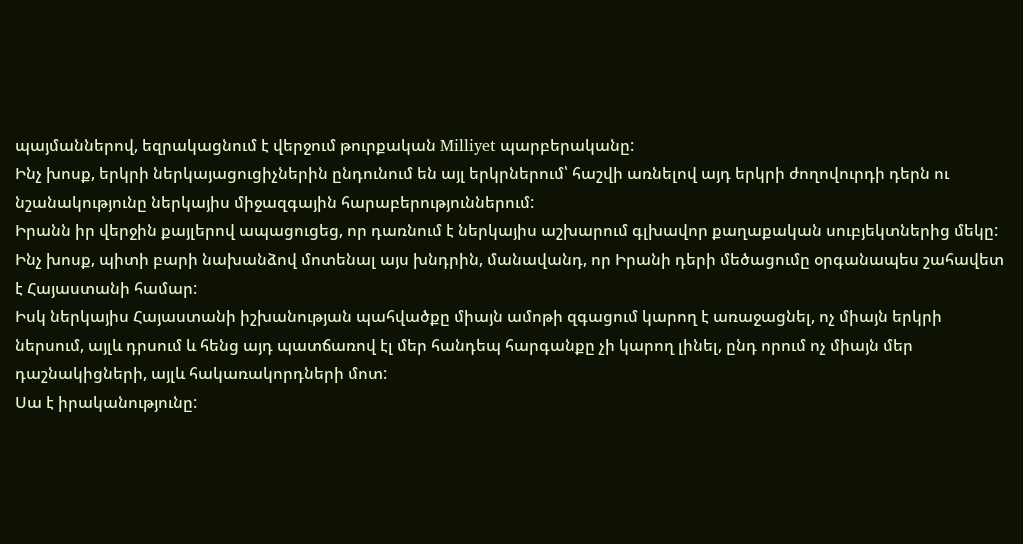պայմաններով, եզրակացնում է վերջում թուրքական Milliyet պարբերականը:
Ինչ խոսք, երկրի ներկայացուցիչներին ընդունում են այլ երկրներում՝ հաշվի առնելով այդ երկրի ժողովուրդի դերն ու նշանակությունը ներկայիս միջազգային հարաբերություններում:
Իրանն իր վերջին քայլերով ապացուցեց, որ դառնում է ներկայիս աշխարում գլխավոր քաղաքական սուբյեկտներից մեկը:
Ինչ խոսք, պիտի բարի նախանձով մոտենալ այս խնդրին, մանավանդ, որ Իրանի դերի մեծացումը օրգանապես շահավետ է Հայաստանի համար:
Իսկ ներկայիս Հայաստանի իշխանության պահվածքը միայն ամոթի զգացում կարող է առաջացնել, ոչ միայն երկրի ներսում, այլև դրսում և հենց այդ պատճառով էլ մեր հանդեպ հարգանքը չի կարող լինել, ընդ որում ոչ միայն մեր դաշնակիցների, այլև հակառակորդների մոտ:
Սա է իրականությունը: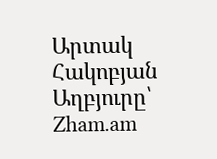Արտակ Հակոբյան
Աղբյուրը՝ Zham.am